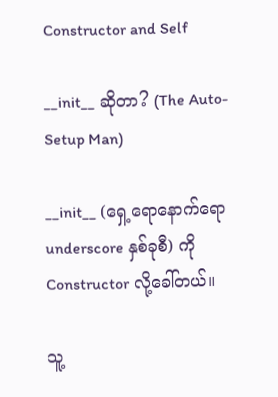Constructor and Self

__init__ ဆိုတာ? (The Auto-Setup Man)

__init__ (ရှေ့ရောနောက်ရော underscore နှစ်ခုစီ) ကို Constructor လို့ခေါ်တယ်။

သူ့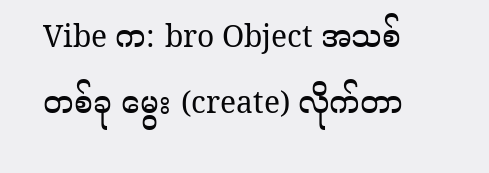Vibe က: bro Object အသစ်တစ်ခု မွေး (create) လိုက်တာ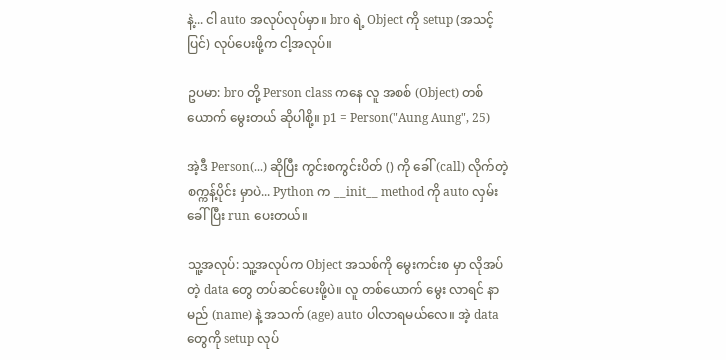နဲ့... ငါ auto အလုပ်လုပ်မှာ။ bro ရဲ့ Object ကို setup (အသင့်ပြင်) လုပ်ပေးဖို့က ငါ့အလုပ်။

ဥပမာ: bro တို့ Person class ကနေ လူ အစစ် (Object) တစ်ယောက် မွေးတယ် ဆိုပါစို့။ p1 = Person("Aung Aung", 25)

အဲ့ဒီ Person(...) ဆိုပြီး ကွင်းစကွင်းပိတ် () ကို ခေါ် (call) လိုက်တဲ့ စက္ကန့်ပိုင်း မှာပဲ... Python က __init__ method ကို auto လှမ်းခေါ်ပြီး run ပေးတယ်။

သူ့အလုပ်: သူ့အလုပ်က Object အသစ်ကို မွေးကင်းစ မှာ လိုအပ်တဲ့ data တွေ တပ်ဆင်ပေးဖို့ပဲ။ လူ တစ်ယောက် မွေး လာရင် နာမည် (name) နဲ့ အသက် (age) auto ပါလာရမယ်လေ။ အဲ့ data တွေကို setup လုပ်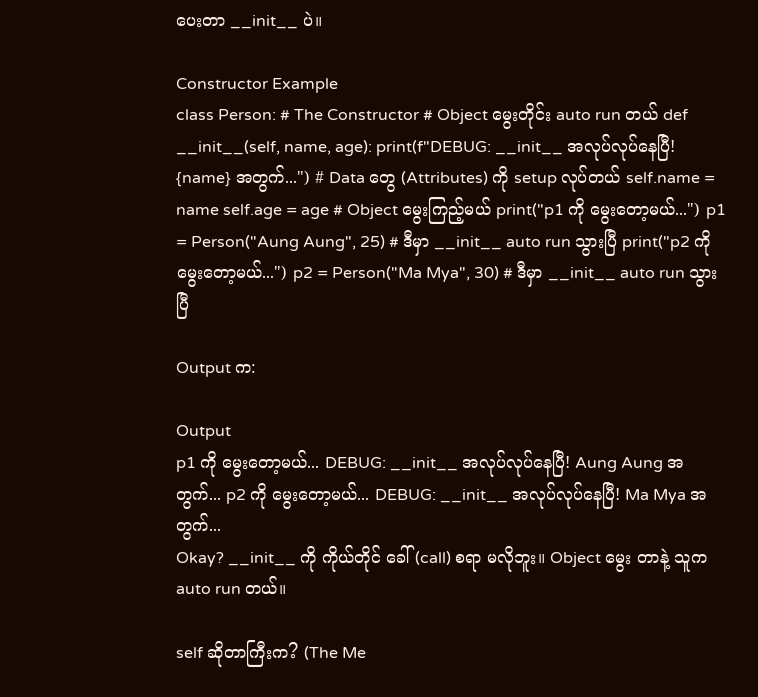ပေးတာ __init__ ပဲ။

Constructor Example
class Person: # The Constructor # Object မွေးတိုင်း auto run တယ် def __init__(self, name, age): print(f"DEBUG: __init__ အလုပ်လုပ်နေပြီ! {name} အတွက်...") # Data တွေ (Attributes) ကို setup လုပ်တယ် self.name = name self.age = age # Object မွေးကြည့်မယ် print("p1 ကို မွေးတော့မယ်...") p1 = Person("Aung Aung", 25) # ဒီမှာ __init__ auto run သွားပြီ print("p2 ကို မွေးတော့မယ်...") p2 = Person("Ma Mya", 30) # ဒီမှာ __init__ auto run သွားပြီ

Output က:

Output
p1 ကို မွေးတော့မယ်... DEBUG: __init__ အလုပ်လုပ်နေပြီ! Aung Aung အတွက်... p2 ကို မွေးတော့မယ်... DEBUG: __init__ အလုပ်လုပ်နေပြီ! Ma Mya အတွက်...
Okay? __init__ ကို ကိုယ်တိုင် ခေါ် (call) စရာ မလိုဘူး။ Object မွေး တာနဲ့ သူက auto run တယ်။

self ဆိုတာကြီးက? (The Me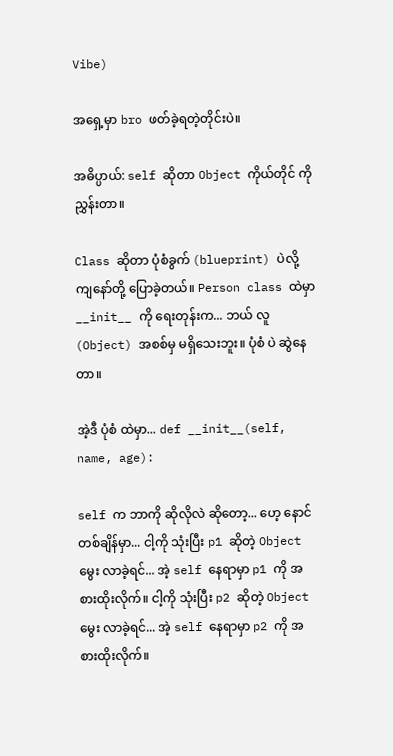Vibe)

အရှေ့မှာ bro ဖတ်ခဲ့ရတဲ့တိုင်းပဲ။

အဓိပ္ပာယ်: self ဆိုတာ Object ကိုယ်တိုင် ကို ညွှန်းတာ။

Class ဆိုတာ ပုံစံခွက် (blueprint) ပဲလို့ ကျနော်တို့ ပြောခဲ့တယ်။ Person class ထဲမှာ __init__ ကို ရေးတုန်းက... ဘယ် လူ (Object) အစစ်မှ မရှိသေးဘူး။ ပုံစံ ပဲ ဆွဲနေတာ။

အဲ့ဒီ ပုံစံ ထဲမှာ... def __init__(self, name, age):

self က ဘာကို ဆိုလိုလဲ ဆိုတော့... ဟေ့ နောင်တစ်ချိန်မှာ... ငါ့ကို သုံးပြီး p1 ဆိုတဲ့ Object မွေး လာခဲ့ရင်... အဲ့ self နေရာမှာ p1 ကို အစားထိုးလိုက်။ ငါ့ကို သုံးပြီး p2 ဆိုတဲ့ Object မွေး လာခဲ့ရင်... အဲ့ self နေရာမှာ p2 ကို အစားထိုးလိုက်။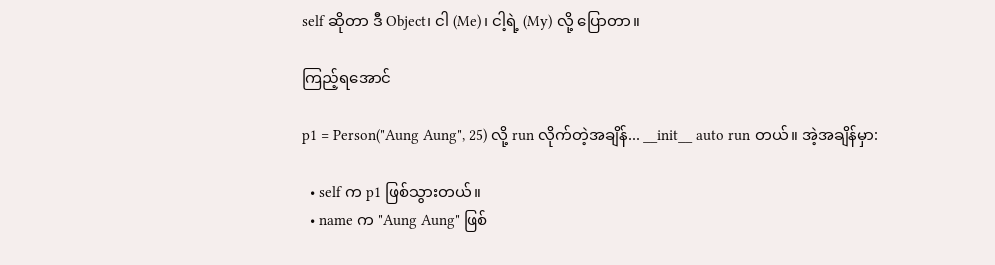self ဆိုတာ ဒီ Object၊ ငါ (Me)၊ ငါ့ရဲ့ (My) လို့ ပြောတာ။

ကြည့်ရအောင်

p1 = Person("Aung Aung", 25) လို့ run လိုက်တဲ့အချိန်... __init__ auto run တယ်။ အဲ့အချိန်မှာ:

  • self က p1 ဖြစ်သွားတယ်။
  • name က "Aung Aung" ဖြစ်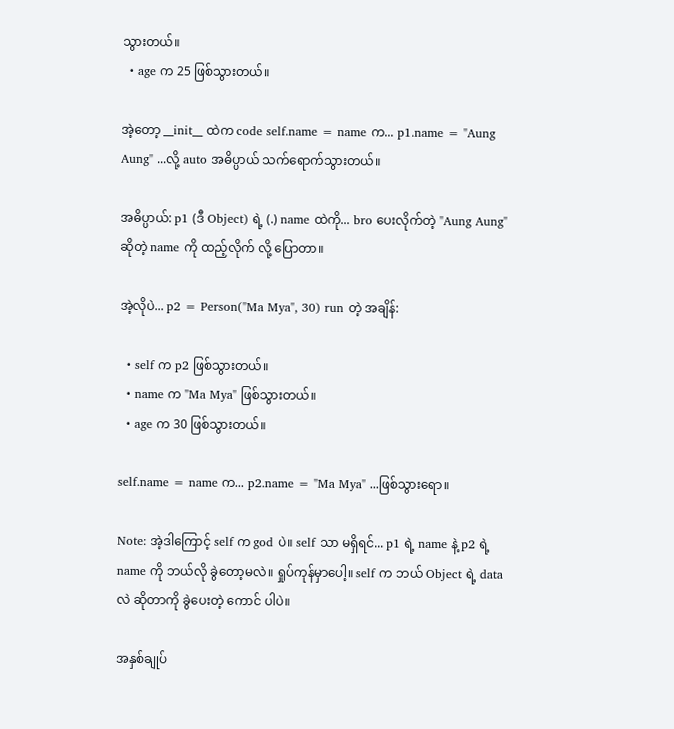သွားတယ်။
  • age က 25 ဖြစ်သွားတယ်။

အဲ့တော့ __init__ ထဲက code self.name = name က... p1.name = "Aung Aung" ...လို့ auto အဓိပ္ပာယ် သက်ရောက်သွားတယ်။

အဓိပ္ပာယ်: p1 (ဒီ Object) ရဲ့ (.) name ထဲကို... bro ပေးလိုက်တဲ့ "Aung Aung" ဆိုတဲ့ name ကို ထည့်လိုက် လို့ ပြောတာ။

အဲ့လိုပဲ... p2 = Person("Ma Mya", 30) run တဲ့ အချိန်:

  • self က p2 ဖြစ်သွားတယ်။
  • name က "Ma Mya" ဖြစ်သွားတယ်။
  • age က 30 ဖြစ်သွားတယ်။

self.name = name က... p2.name = "Ma Mya" ...ဖြစ်သွားရော။

Note: အဲ့ဒါကြောင့် self က god ပဲ။ self သာ မရှိရင်... p1 ရဲ့ name နဲ့ p2 ရဲ့ name ကို ဘယ်လို ခွဲတော့မလဲ။ ရှုပ်ကုန်မှာပေါ့။ self က ဘယ် Object ရဲ့ data လဲ ဆိုတာကို ခွဲပေးတဲ့ ကောင် ပါပဲ။

အနှစ်ချုပ်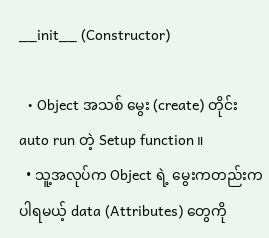__init__ (Constructor)

  • Object အသစ် မွေး (create) တိုင်း auto run တဲ့ Setup function။
  • သူ့အလုပ်က Object ရဲ့ မွေးကတည်းက ပါရမယ့် data (Attributes) တွေကို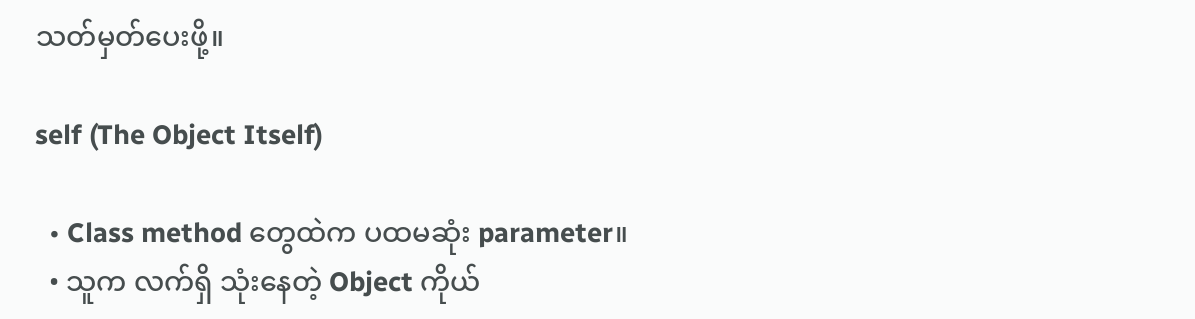သတ်မှတ်ပေးဖို့။

self (The Object Itself)

  • Class method တွေထဲက ပထမဆုံး parameter။
  • သူက လက်ရှိ သုံးနေတဲ့ Object ကိုယ်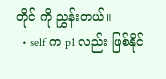တိုင် ကို ညွှန်းတယ်။
  • self က p1 လည်း ဖြစ်နိုင်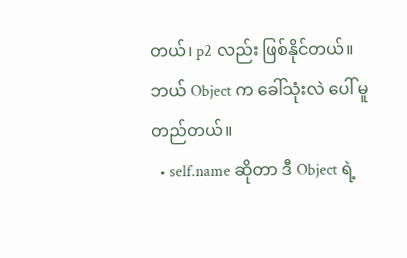တယ်၊ p2 လည်း ဖြစ်နိုင်တယ်။ ဘယ် Object က ခေါ်သုံးလဲ ပေါ် မူတည်တယ်။
  • self.name ဆိုတာ ဒီ Object ရဲ့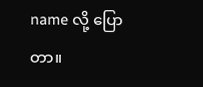name လို့ ပြောတာ။